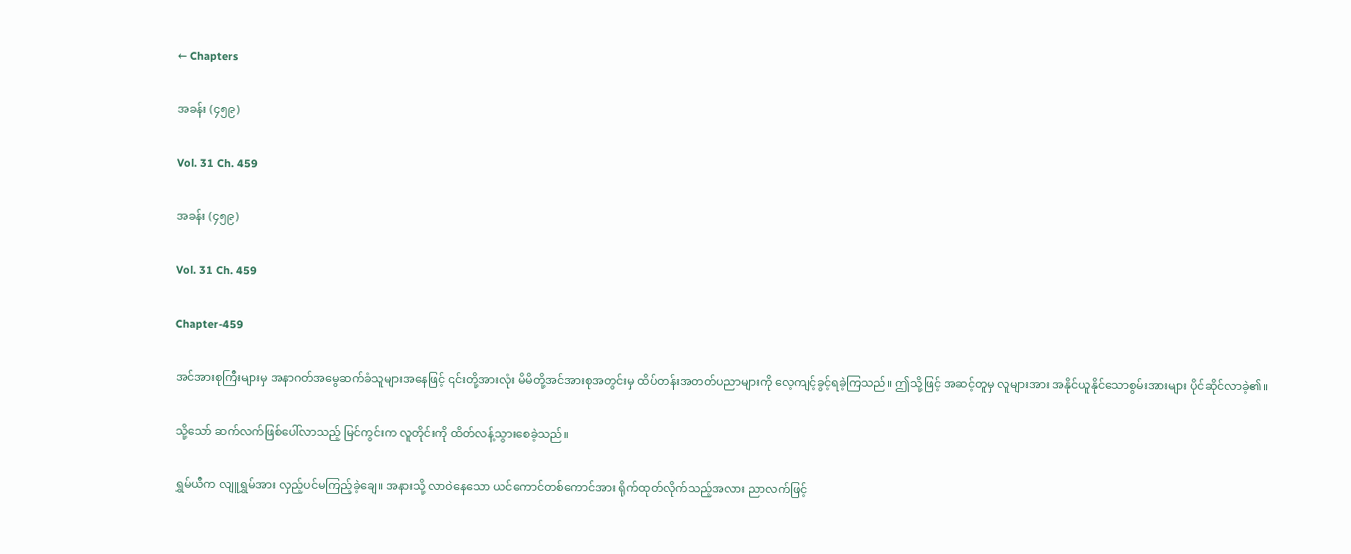← Chapters

အခန်း (၄၅၉)

Vol. 31 Ch. 459

အခန်း (၄၅၉)

Vol. 31 Ch. 459

Chapter-459

အင်အားစုကြီးများမှ အနာဂတ်အမွေဆက်ခံသူများအနေဖြင့် ၎င်းတို့အားလုံး မိမိတို့အင်အားစုအတွင်းမှ ထိပ်တန်းအတတ်ပညာများကို လေ့ကျင့်ခွင့်ရခဲ့ကြသည်။ ဤသို့ဖြင့် အဆင့်တူမှ လူများအား အနိုင်ယူနိုင်သောစွမ်းအားများ ပိုင်ဆိုင်လာခဲ့၏။

သို့သော် ဆက်လက်ဖြစ်ပေါ်လာသည့် မြင်ကွင်းက လူတိုင်းကို ထိတ်လန့်သွားစေခဲ့သည်။

ရွှမ်ယီက လျူရွှမ်အား လှည့်ပင်မကြည့်ခဲ့ချေ။ အနားသို့ လာဝဲနေသော ယင်ကောင်တစ်ကောင်အား ရိုက်ထုတ်လိုက်သည့်အလား ညာလက်ဖြင့်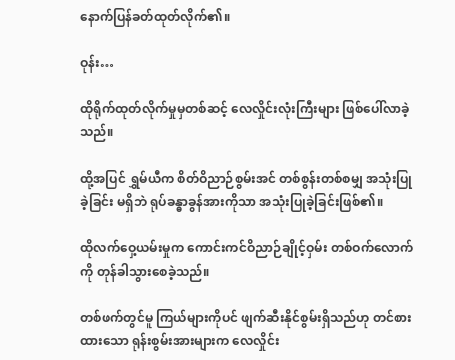နောက်ပြန်ခတ်ထုတ်လိုက်၏။

ဝုန်း…

ထိုရိုက်ထုတ်လိုက်မှုမှတစ်ဆင့် လေလှိုင်းလုံးကြီးများ ဖြစ်ပေါ်လာခဲ့သည်။

ထို့အပြင် ရွှမ်ယီက စိတ်ဝိညာဉ်စွမ်းအင် တစ်စွန်းတစ်စမျှ အသုံးပြုခဲ့ခြင်း မရှိဘဲ ရုပ်ခန္ဓာခွန်အားကိုသာ အသုံးပြုခဲ့ခြင်းဖြစ်၏။

ထိုလက်ဝှေ့ယမ်းမှုက ကောင်းကင်ဝိညာဉ်ချိုင့်ဝှမ်း တစ်ဝက်လောက်ကို တုန်ခါသွားစေခဲ့သည်။

တစ်ဖက်တွင်မူ ကြယ်များကိုပင် ဖျက်ဆီးနိုင်စွမ်းရှိသည်ဟု တင်စားထားသော ရုန်းစွမ်းအားများက လေလှိုင်း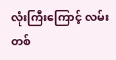လုံးကြီးကြောင့် လမ်းတစ်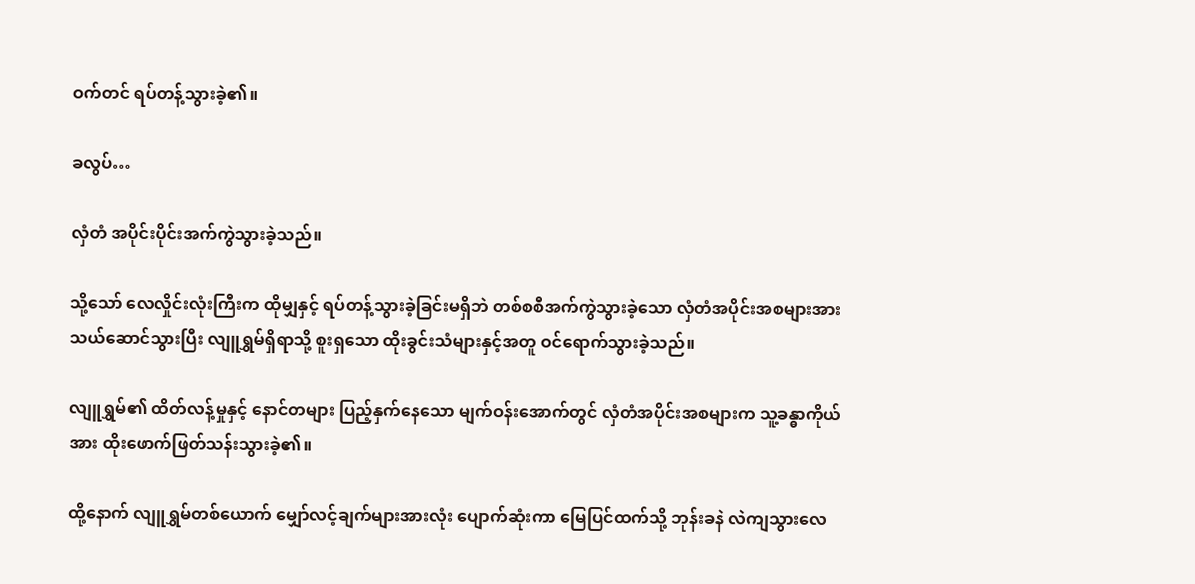ဝက်တင် ရပ်တန့်သွားခဲ့၏။

ခလွပ်…

လှံတံ အပိုင်းပိုင်းအက်ကွဲသွားခဲ့သည်။

သို့သော် လေလှိုင်းလုံးကြီးက ထိုမျှနှင့် ရပ်တန့်သွားခဲ့ခြင်းမရှိဘဲ တစ်စစီအက်ကွဲသွားခဲ့သော လှံတံအပိုင်းအစများအား သယ်ဆောင်သွားပြီး လျူရွှမ်ရှိရာသို့ စူးရှသော ထိုးခွင်းသံများနှင့်အတူ ဝင်ရောက်သွားခဲ့သည်။

လျူရွှမ်၏ ထိတ်လန့်မှုနှင့် နောင်တများ ပြည့်နှက်နေသော မျက်ဝန်းအောက်တွင် လှံတံအပိုင်းအစများက သူ့ခန္ဓာကိုယ်အား ထိုးဖောက်ဖြတ်သန်းသွားခဲ့၏။

ထို့နောက် လျူရွှမ်တစ်ယောက် မျှော်လင့်ချက်များအားလုံး ပျောက်ဆုံးကာ မြေပြင်ထက်သို့ ဘုန်းခနဲ လဲကျသွားလေ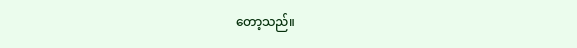တော့သည်။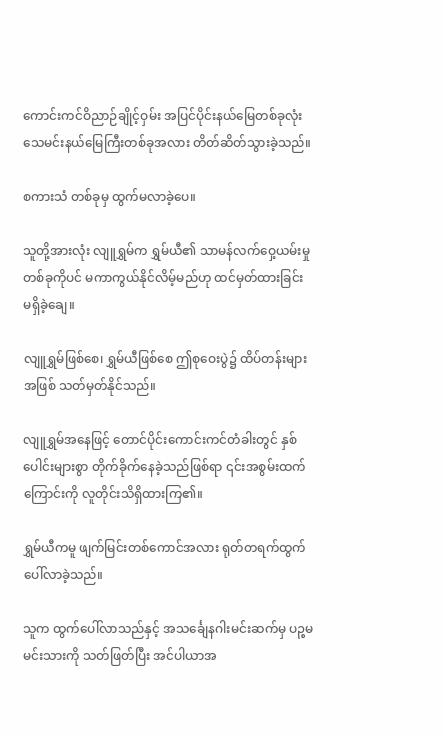ကောင်းကင်ဝိညာဉ်ချိုင့်ဝှမ်း အပြင်ပိုင်းနယ်မြေတစ်ခုလုံး သေမင်းနယ်မြေကြီးတစ်ခုအလား တိတ်ဆိတ်သွားခဲ့သည်။

စကားသံ တစ်ခုမှ ထွက်မလာခဲ့ပေ။

သူတို့အားလုံး လျူရွှမ်က ရွှမ်ယီ၏ သာမန်လက်ဝှေ့ယမ်းမှုတစ်ခုကိုပင် မကာကွယ်နိုင်လိမ့်မည်ဟု ထင်မှတ်ထားခြင်း မရှိခဲ့ချေ။

လျူရွှမ်ဖြစ်စေ၊ ရွှမ်ယီဖြစ်စေ ဤစုဝေးပွဲ၌ ထိပ်တန်းများအဖြစ် သတ်မှတ်နိုင်သည်။

လျူရွှမ်အနေဖြင့် တောင်ပိုင်းကောင်းကင်တံခါးတွင် နှစ်ပေါင်းများစွာ တိုက်ခိုက်နေခဲ့သည်ဖြစ်ရာ ၎င်းအစွမ်းထက်ကြောင်းကို လူတိုင်းသိရှိထားကြ၏။

ရွှမ်ယီကမူ ဖျက်မြင်းတစ်ကောင်အလား ရုတ်တရက်ထွက်ပေါ်လာခဲ့သည်။

သူက ထွက်ပေါ်လာသည်နှင့် အသင်္ချေနဂါးမင်းဆက်မှ ပဉ္စမမင်းသားကို သတ်ဖြတ်ပြီး အင်ပါယာအ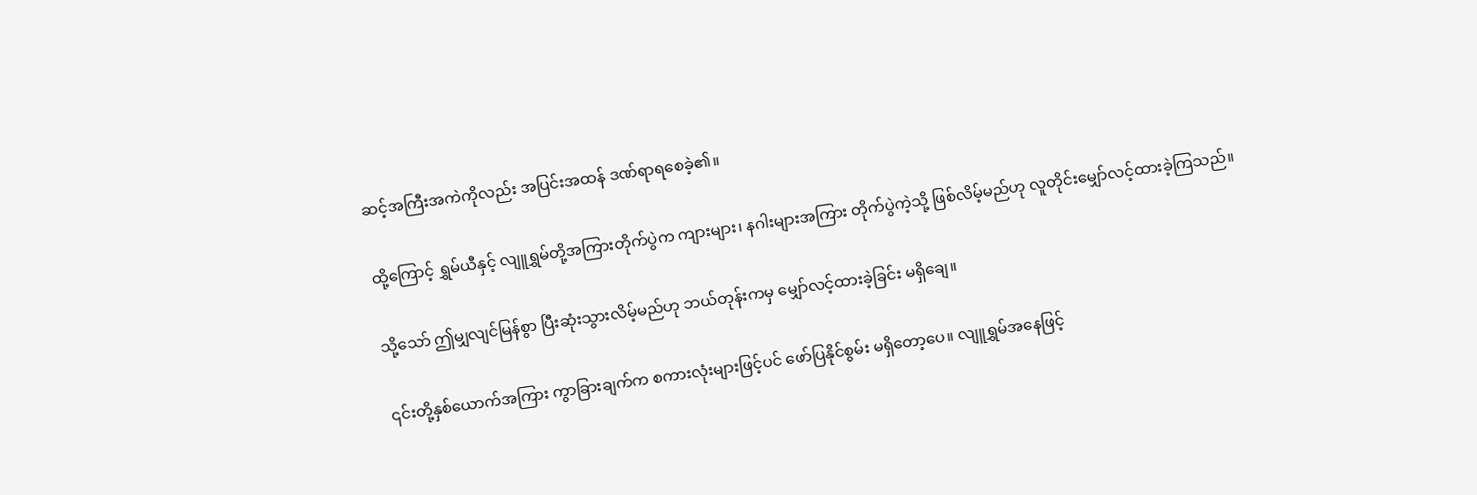ဆင့်အကြီးအကဲကိုလည်း အပြင်းအထန် ဒဏ်ရာရစေခဲ့၏။

ထို့ကြောင့် ရွှမ်ယီနှင့် လျူရွှမ်တို့အကြားတိုက်ပွဲက ကျားများ၊ နဂါးများအကြား တိုက်ပွဲကဲ့သို့ ဖြစ်လိမ့်မည်ဟု လူတိုင်းမျှော်လင့်ထားခဲ့ကြသည်။

သို့သော် ဤမျှလျင်မြန်စွာ ပြီးဆုံးသွားလိမ့်မည်ဟု ဘယ်တုန်းကမှ မျှော်လင့်ထားခဲ့ခြင်း မရှိချေ။

၎င်းတို့နှစ်ယောက်အကြား ကွာခြားချက်က စကားလုံးများဖြင့်ပင် ဖော်ပြနိုင်စွမ်း မရှိတော့ပေ။ လျူရွှမ်အနေဖြင့်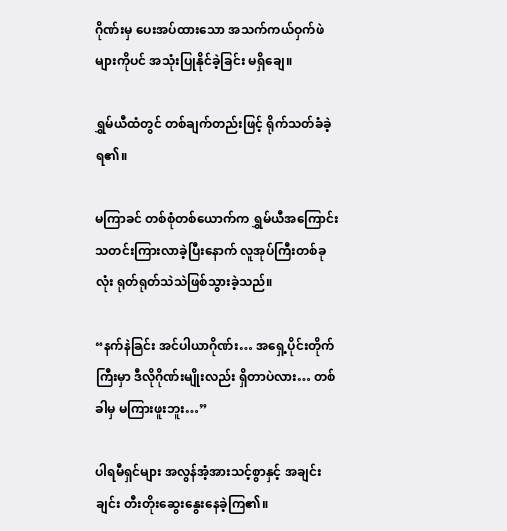ဂိုဏ်းမှ ပေးအပ်ထားသော အသက်ကယ်ဝှက်ဖဲများကိုပင် အသုံးပြုနိုင်ခဲ့ခြင်း မရှိချေ။

ရွှမ်ယီထံတွင် တစ်ချက်တည်းဖြင့် ရိုက်သတ်ခံခဲ့ရ၏။

မကြာခင် တစ်စုံတစ်ယောက်က ရွှမ်ယီအကြောင်း သတင်းကြားလာခဲ့ပြီးနောက် လူအုပ်ကြီးတစ်ခုလုံး ရုတ်ရုတ်သဲသဲဖြစ်သွားခဲ့သည်။

“နက်နဲခြင်း အင်ပါယာဂိုဏ်း… အရှေ့ပိုင်းတိုက်ကြီးမှာ ဒီလိုဂိုဏ်းမျိုးလည်း ရှိတာပဲလား… တစ်ခါမှ မကြားဖူးဘူး…”

ပါရမီရှင်များ အလွန်အံ့အားသင့်စွာနှင့် အချင်းချင်း တီးတိုးဆွေးနွေးနေခဲ့ကြ၏။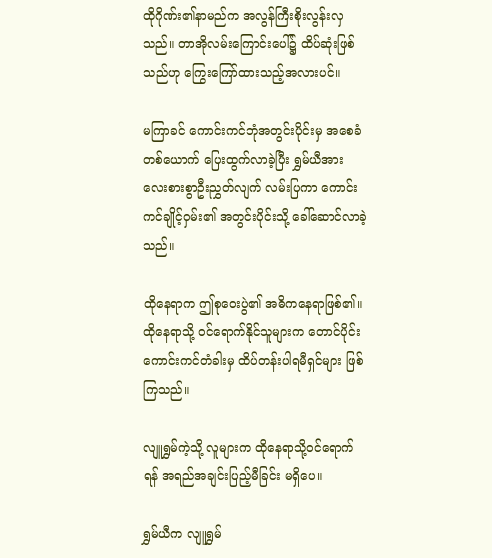ထိုဂိုဏ်း၏နာမည်က အလွန်ကြီးစိုးလွန်းလှသည်။ တာအိုလမ်းကြောင်းပေါ်၌ ထိပ်ဆုံးဖြစ်သည်ဟု ကြွေးကြော်ထားသည့်အလားပင်။

မကြာခင် ကောင်းကင်ဘုံအတွင်းပိုင်းမှ အစေခံတစ်ယောက် ပြေးထွက်လာခဲ့ပြီး ရွှမ်ယီအား လေးစားစွာဦးညွှတ်လျက် လမ်းပြကာ ကောင်းကင်ချိုင့်ဝှမ်း၏ အတွင်းပိုင်းသို့ ခေါ်ဆောင်လာခဲ့သည်။

ထိုနေရာက ဤစုဝေးပွဲ၏ အဓိကနေရာဖြစ်၏။ ထိုနေရာသို့ ဝင်ရောက်နိုင်သူများက တောင်ပိုင်းကောင်းကင်တံခါးမှ ထိပ်တန်းပါရမီရှင်များ ဖြစ်ကြသည်။

လျူရွှမ်ကဲ့သို့ လူများက ထိုနေရာသို့ဝင်ရောက်ရန် အရည်အချင်းပြည့်မီခြင်း မရှိပေ။

ရွှမ်ယီက လျူရွှမ်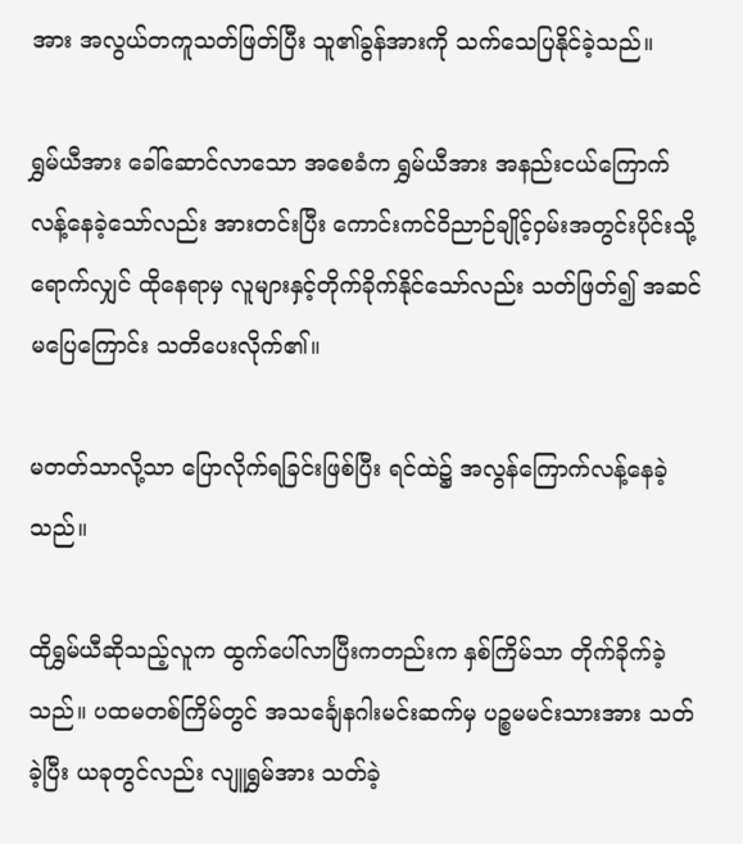အား အလွယ်တကူသတ်ဖြတ်ပြီး သူ၏ခွန်အားကို သက်သေပြနိုင်ခဲ့သည်။

ရွှမ်ယီအား ခေါ်ဆောင်လာသော အစေခံက ရွှမ်ယီအား အနည်းငယ်ကြောက်လန့်နေခဲ့သော်လည်း အားတင်းပြီး ကောင်းကင်ဝိညာဉ်ချိုင့်ဝှမ်းအတွင်းပိုင်းသို့ ရောက်လျှင် ထိုနေရာမှ လူများနှင့်တိုက်ခိုက်နိုင်သော်လည်း သတ်ဖြတ်၍ အဆင်မပြေကြောင်း သတိပေးလိုက်၏။

မတတ်သာလို့သာ ပြောလိုက်ရခြင်းဖြစ်ပြီး ရင်ထဲ၌ အလွန်ကြောက်လန့်နေခဲ့သည်။

ထိုရွှမ်ယီဆိုသည့်လူက ထွက်ပေါ်လာပြီးကတည်းက နှစ်ကြိမ်သာ တိုက်ခိုက်ခဲ့သည်။ ပထမတစ်ကြိမ်တွင် အသင်္ချေနဂါးမင်းဆက်မှ ပဉ္စမမင်းသားအား သတ်ခဲ့ပြီး ယခုတွင်လည်း လျူရွှမ်အား သတ်ခဲ့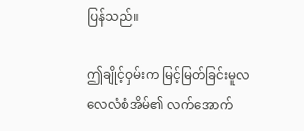ပြန်သည်။

ဤချိုင့်ဝှမ်းက မြင့်မြတ်ခြင်းမူလလေလံစံအိမ်၏ လက်အောက်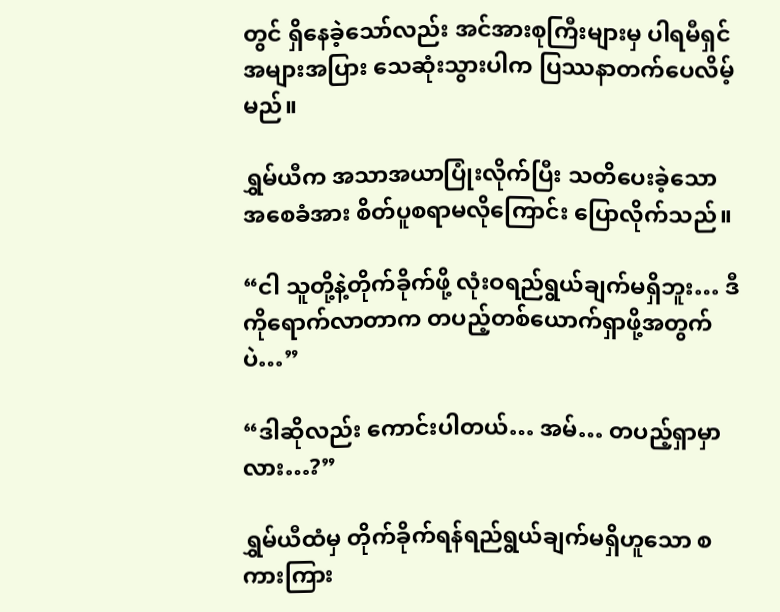တွင် ရှိနေခဲ့သော်လည်း အင်အားစုကြီးများမှ ပါရမီရှင်အများအပြား သေဆုံးသွားပါက ပြဿနာတက်ပေလိမ့်မည်။

ရွှမ်ယီက အသာအယာပြုံးလိုက်ပြီး သတိပေးခဲ့သော အစေခံအား စိတ်ပူစရာမလိုကြောင်း ပြောလိုက်သည်။

“ငါ သူတို့နဲ့တိုက်ခိုက်ဖို့ လုံးဝရည်ရွယ်ချက်မရှိဘူး… ဒီကိုရောက်လာတာက တပည့်တစ်ယောက်ရှာဖို့အတွက်ပဲ…”

“ဒါဆိုလည်း ကောင်းပါတယ်… အမ်… တပည့်ရှာမှာလား…?”

ရွှမ်ယီထံမှ တိုက်ခိုက်ရန်ရည်ရွယ်ချက်မရှိဟူသော စကားကြား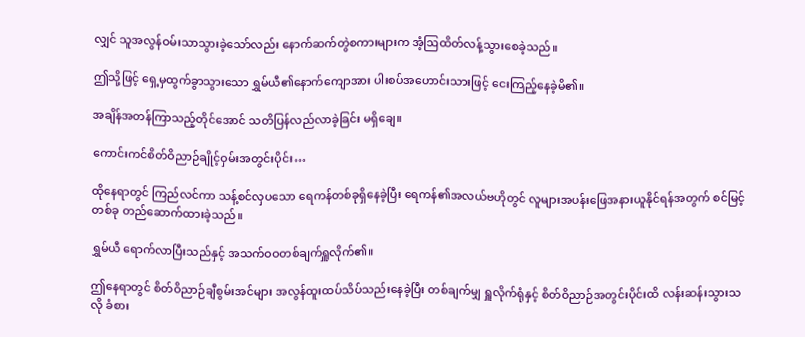လျှင် သူအလွန်ဝမ်းသာသွားခဲ့သော်လည်း နောက်ဆက်တွဲစကားများက အံ့ဩထိတ်လန့်သွားစေခဲ့သည်။

ဤသို့ဖြင့် ရှေ့မှထွက်ခွာသွားသော ရွှမ်ယီ၏နောက်ကျောအား ပါးစပ်အဟောင်းသားဖြင့် ငေးကြည့်နေခဲ့မိ၏။

အချိန်အတန်ကြာသည့်တိုင်အောင် သတိပြန်လည်လာခဲ့ခြင်း မရှိချေ။

ကောင်းကင်စိတ်ဝိညာဉ်ချိုင့်ဝှမ်းအတွင်းပိုင်း…

ထိုနေရာတွင် ကြည်လင်ကာ သန့်စင်လှပသော ရေကန်တစ်ခုရှိနေခဲ့ပြီး ရေကန်၏အလယ်ဗဟိုတွင် လူများအပန်းဖြေအနားယူနိုင်ရန်အတွက် စင်မြင့်တစ်ခု တည်ဆောက်ထားခဲ့သည်။

ရွှမ်ယီ ရောက်လာပြီးသည်နှင့် အသက်ဝဝတစ်ချက်ရှူလိုက်၏။

ဤနေရာတွင် စိတ်ဝိညာဉ်ချီစွမ်းအင်များ အလွန်ထူးထပ်သိပ်သည်းနေခဲ့ပြီး တစ်ချက်မျှ ရှူလိုက်ရုံနှင့် စိတ်ဝိညာဉ်အတွင်းပိုင်းထိ လန်းဆန်းသွားသလို ခံစား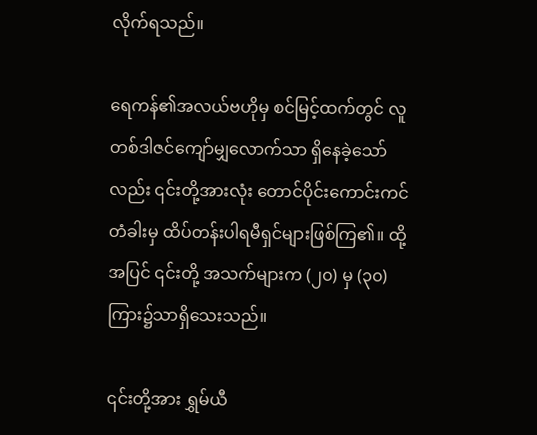လိုက်ရသည်။

ရေကန်၏အလယ်ဗဟိုမှ စင်မြင့်ထက်တွင် လူတစ်ဒါဇင်ကျော်မျှလောက်သာ ရှိနေခဲ့သော်လည်း ၎င်းတို့အားလုံး တောင်ပိုင်းကောင်းကင်တံခါးမှ ထိပ်တန်းပါရမီရှင်များဖြစ်ကြ၏။ ထို့အပြင် ၎င်းတို့ အသက်များက (၂၀) မှ (၃၀) ကြား၌သာရှိသေးသည်။

၎င်းတို့အား ရွှမ်ယီ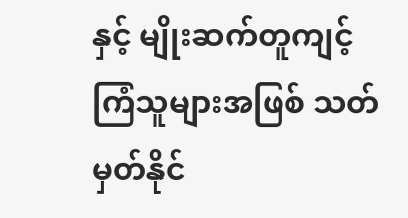နှင့် မျိုးဆက်တူကျင့်ကြံသူများအဖြစ် သတ်မှတ်နိုင်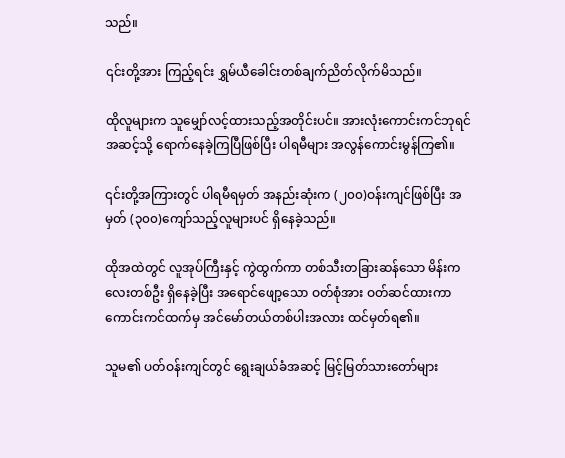သည်။

၎င်းတို့အား ကြည့်ရင်း ရွှမ်ယီခေါင်းတစ်ချက်ညိတ်လိုက်မိသည်။

ထိုလူများက သူမျှော်လင့်ထားသည့်အတိုင်းပင်။ အားလုံးကောင်းကင်ဘုရင်အဆင့်သို့ ရောက်နေခဲ့ကြပြီဖြစ်ပြီး ပါရမီများ အလွန်ကောင်းမွန်ကြ၏။

၎င်းတို့အကြားတွင် ပါရမီရမှတ် အနည်းဆုံးက (၂၀၀)ဝန်းကျင်ဖြစ်ပြီး အမှတ် (၃၀၀)ကျော်သည့်လူများပင် ရှိနေခဲ့သည်။

ထိုအထဲတွင် လူအုပ်ကြီးနှင့် ကွဲထွက်ကာ တစ်သီးတခြားဆန်သော မိန်းကလေးတစ်ဦး ရှိနေခဲ့ပြီး အရောင်ဖျော့သော ဝတ်စုံအား ဝတ်ဆင်ထားကာ ကောင်းကင်ထက်မှ အင်မော်တယ်တစ်ပါးအလား ထင်မှတ်ရ၏။

သူမ၏ ပတ်ဝန်းကျင်တွင် ရွေးချယ်ခံအဆင့် မြင့်မြတ်သားတော်များ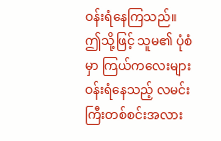ဝန်းရံနေကြသည်။ ဤသို့ဖြင့် သူမ၏ ပုံစံမှာ ကြယ်ကလေးများ ဝန်းရံနေသည့် လမင်းကြီးတစ်စင်းအလား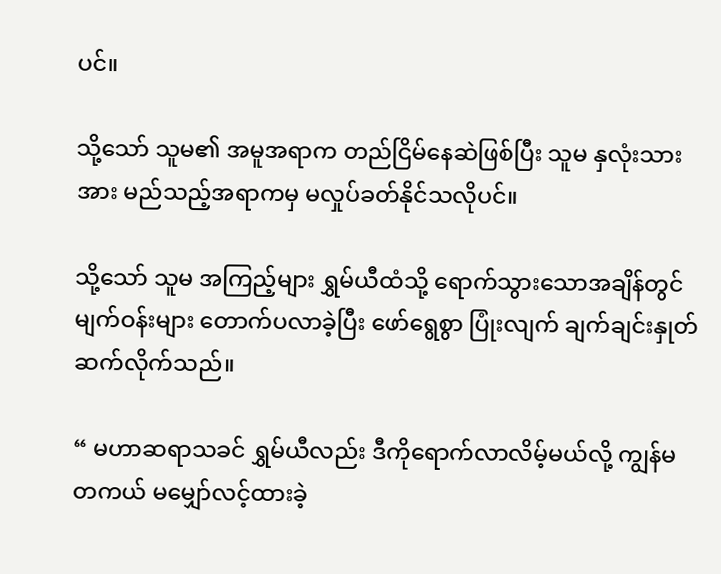ပင်။

သို့သော် သူမ၏ အမူအရာက တည်ငြိမ်နေဆဲဖြစ်ပြီး သူမ နှလုံးသားအား မည်သည့်အရာကမှ မလှုပ်ခတ်နိုင်သလိုပင်။

သို့သော် သူမ အကြည့်များ ရွှမ်ယီထံသို့ ရောက်သွားသောအချိန်တွင် မျက်ဝန်းများ တောက်ပလာခဲ့ပြီး ဖော်ရွေစွာ ပြုံးလျက် ချက်ချင်းနှုတ်ဆက်လိုက်သည်။

“ မဟာဆရာသခင် ရွှမ်ယီလည်း ဒီကိုရောက်လာလိမ့်မယ်လို့ ကျွန်မ တကယ် မမျှော်လင့်ထားခဲ့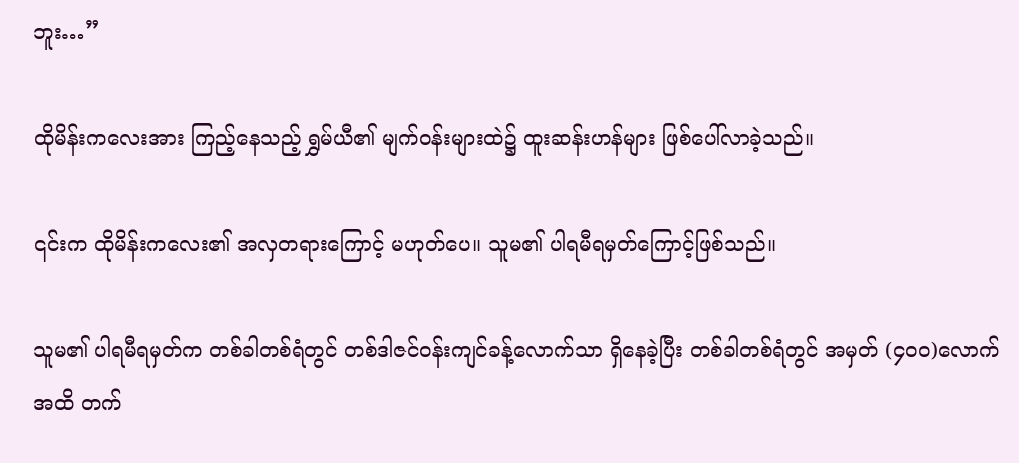ဘူး…”

ထိုမိန်းကလေးအား ကြည့်နေသည့် ရွှမ်ယီ၏ မျက်ဝန်းများထဲ၌ ထူးဆန်းဟန်များ ဖြစ်ပေါ်လာခဲ့သည်။

၎င်းက ထိုမိန်းကလေး၏ အလှတရားကြောင့် မဟုတ်ပေ။ သူမ၏ ပါရမီရမှတ်ကြောင့်ဖြစ်သည်။

သူမ၏ ပါရမီရမှတ်က တစ်ခါတစ်ရံတွင် တစ်ဒါဇင်ဝန်းကျင်ခန့်လောက်သာ ရှိနေခဲ့ပြီး တစ်ခါတစ်ရံတွင် အမှတ် (၄၀၀)လောက်အထိ တက်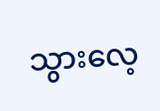သွားလေ့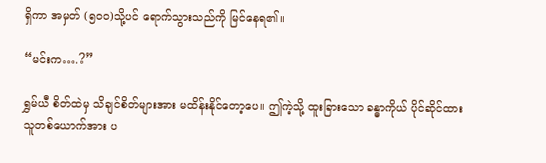ရှိကာ အမှတ် (၅၀၀)သို့ပင် ရောက်သွားသည်ကို မြင်နေရ၏။

“မင်းက….?”

ရွှမ်ယီ စိတ်ထဲမှ သိချင်စိတ်များအား မထိန်းနိုင်တော့ပေ။ ဤကဲ့သို့ ထူးခြားသော ခန္ဓာကိုယ် ပိုင်ဆိုင်ထားသူတစ်ယောက်အား ပ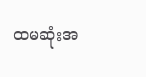ထမဆုံးအ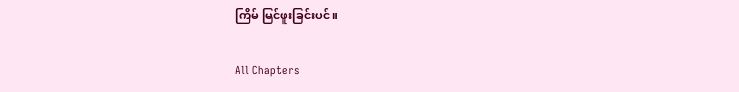ကြိမ် မြင်ဖူးခြင်းပင်။

All Chapters